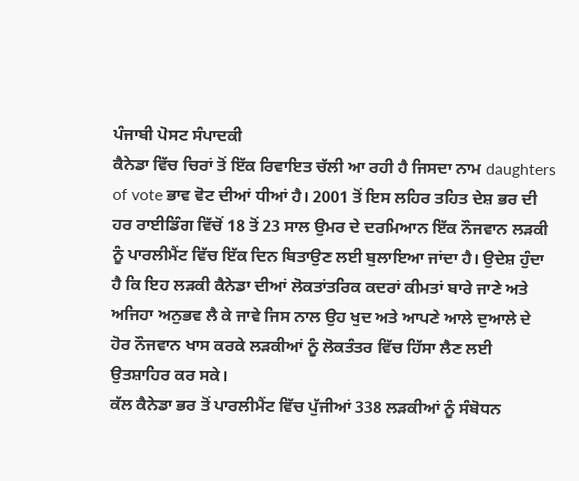ਪੰਜਾਬੀ ਪੋਸਟ ਸੰਪਾਦਕੀ
ਕੈਨੇਡਾ ਵਿੱਚ ਚਿਰਾਂ ਤੋਂ ਇੱਕ ਰਿਵਾਇਤ ਚੱਲੀ ਆ ਰਹੀ ਹੈ ਜਿਸਦਾ ਨਾਮ daughters of vote ਭਾਵ ਵੋਟ ਦੀਆਂ ਧੀਆਂ ਹੈ। 2001 ਤੋਂ ਇਸ ਲਹਿਰ ਤਹਿਤ ਦੇਸ਼ ਭਰ ਦੀ ਹਰ ਰਾਈਡਿੰਗ ਵਿੱਚੋਂ 18 ਤੋਂ 23 ਸਾਲ ਉਮਰ ਦੇ ਦਰਮਿਆਨ ਇੱਕ ਨੌਜਵਾਨ ਲੜਕੀ ਨੂੰ ਪਾਰਲੀਮੈਂਟ ਵਿੱਚ ਇੱਕ ਦਿਨ ਬਿਤਾਉਣ ਲਈ ਬੁਲਾਇਆ ਜਾਂਦਾ ਹੈ। ਉਦੇਸ਼ ਹੁੰਦਾ ਹੈ ਕਿ ਇਹ ਲੜਕੀ ਕੈਨੇਡਾ ਦੀਆਂ ਲੋਕਤਾਂਤਰਿਕ ਕਦਰਾਂ ਕੀਮਤਾਂ ਬਾਰੇ ਜਾਣੇ ਅਤੇ ਅਜਿਹਾ ਅਨੁਭਵ ਲੈ ਕੇ ਜਾਵੇ ਜਿਸ ਨਾਲ ਉਹ ਖੁਦ ਅਤੇ ਆਪਣੇ ਆਲੇ ਦੁਆਲੇ ਦੇ ਹੋਰ ਨੌਜਵਾਨ ਖਾਸ ਕਰਕੇ ਲੜਕੀਆਂ ਨੂੰ ਲੋਕਤੰਤਰ ਵਿੱਚ ਹਿੱਸਾ ਲੈਣ ਲਈ ਉਤਸ਼ਾਹਿਰ ਕਰ ਸਕੇ।
ਕੱਲ ਕੈਨੇਡਾ ਭਰ ਤੋਂ ਪਾਰਲੀਮੈਂਟ ਵਿੱਚ ਪੁੱਜੀਆਂ 338 ਲੜਕੀਆਂ ਨੂੰ ਸੰਬੋਧਨ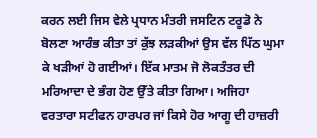ਕਰਨ ਲਈ ਜਿਸ ਵੇਲੇ ਪ੍ਰਧਾਨ ਮੰਤਰੀ ਜਸਟਿਨ ਟਰੂਡੋ ਨੇ ਬੋਲਣਾ ਆਰੰਭ ਕੀਤਾ ਤਾਂ ਕੁੱਝ ਲੜਕੀਆਂ ਉਸ ਵੱਲ ਪਿੱਠ ਘੁਮਾ ਕੇ ਖੜੀਆਂ ਹੋ ਗਈਆਂ। ਇੱਕ ਮਾਤਮ ਜੋ ਲੋਕਤੰਤਰ ਦੀ ਮਰਿਆਦਾ ਦੇ ਭੰਗ ਹੋਣ ਉੱਤੇ ਕੀਤਾ ਗਿਆ। ਅਜਿਹਾ ਵਰਤਾਰਾ ਸਟੀਫਨ ਹਾਰਪਰ ਜਾਂ ਕਿਸੇ ਹੋਰ ਆਗੂ ਦੀ ਹਾਜ਼ਰੀ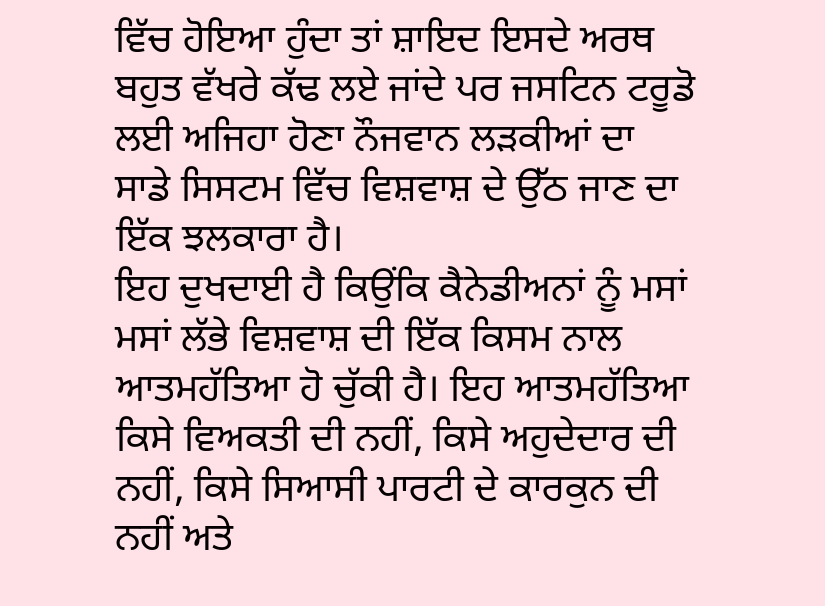ਵਿੱਚ ਹੋਇਆ ਹੁੰਦਾ ਤਾਂ ਸ਼ਾਇਦ ਇਸਦੇ ਅਰਥ ਬਹੁਤ ਵੱਖਰੇ ਕੱਢ ਲਏ ਜਾਂਦੇ ਪਰ ਜਸਟਿਨ ਟਰੂਡੋ ਲਈ ਅਜਿਹਾ ਹੋਣਾ ਨੌਜਵਾਨ ਲੜਕੀਆਂ ਦਾ ਸਾਡੇ ਸਿਸਟਮ ਵਿੱਚ ਵਿਸ਼ਵਾਸ਼ ਦੇ ਉੱਠ ਜਾਣ ਦਾ ਇੱਕ ਝਲਕਾਰਾ ਹੈ।
ਇਹ ਦੁਖਦਾਈ ਹੈ ਕਿਉਂਕਿ ਕੈਨੇਡੀਅਨਾਂ ਨੂੰ ਮਸਾਂ ਮਸਾਂ ਲੱਭੇ ਵਿਸ਼ਵਾਸ਼ ਦੀ ਇੱਕ ਕਿਸਮ ਨਾਲ ਆਤਮਹੱਤਿਆ ਹੋ ਚੁੱਕੀ ਹੈ। ਇਹ ਆਤਮਹੱਤਿਆ ਕਿਸੇ ਵਿਅਕਤੀ ਦੀ ਨਹੀਂ, ਕਿਸੇ ਅਹੁਦੇਦਾਰ ਦੀ ਨਹੀਂ, ਕਿਸੇ ਸਿਆਸੀ ਪਾਰਟੀ ਦੇ ਕਾਰਕੁਨ ਦੀ ਨਹੀਂ ਅਤੇ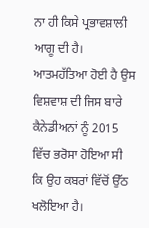ਨਾ ਹੀ ਕਿਸੇ ਪ੍ਰਭਾਵਸ਼ਾਲੀ ਆਗੂ ਦੀ ਹੈ। ਆਤਮਹੱਤਿਆ ਹੋਈ ਹੈ ਉਸ ਵਿਸ਼ਵਾਸ਼ ਦੀ ਜਿਸ ਬਾਰੇ ਕੈਨੇਡੀਅਨਾਂ ਨੂੰ 2015 ਵਿੱਚ ਭਰੋਸਾ ਹੋਇਆ ਸੀ ਕਿ ਉਹ ਕਬਰਾਂ ਵਿੱਚੋਂ ਉੱਠ ਖਲੋਇਆ ਹੈ।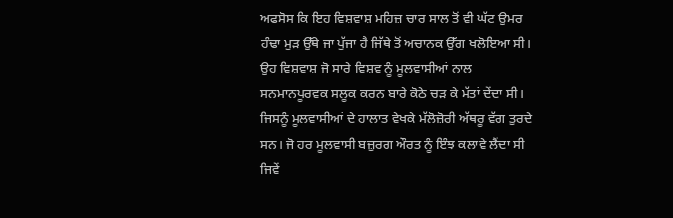ਅਫਸੋਸ ਕਿ ਇਹ ਵਿਸ਼ਵਾਸ਼ ਮਹਿਜ਼ ਚਾਰ ਸਾਲ ਤੋਂ ਵੀ ਘੱਟ ਉਮਰ ਹੰਢਾ ਮੁੜ ਉੱਥੇ ਜਾ ਪੁੱਜਾ ਹੈ ਜਿੱਥੇ ਤੋਂ ਅਚਾਨਕ ਉੱਗ ਖਲੋਇਆ ਸੀ।
ਉਹ ਵਿਸ਼ਵਾਸ਼ ਜੋ ਸਾਰੇ ਵਿਸ਼ਵ ਨੂੰ ਮੂਲਵਾਸੀਆਂ ਨਾਲ ਸਨਮਾਨਪੂਰਵਕ ਸਲੂਕ ਕਰਨ ਬਾਰੇ ਕੋਠੇ ਚੜ ਕੇ ਮੱਤਾਂ ਦੇਂਦਾ ਸੀ। ਜਿਸਨੂੰ ਮੂਲਵਾਸੀਆਂ ਦੇ ਹਾਲਾਤ ਵੇਖਕੇ ਮੱਲੋਜ਼ੋਰੀ ਅੱਥਰੂ ਵੱਗ ਤੁਰਦੇ ਸਨ। ਜੋ ਹਰ ਮੂਲਵਾਸੀ ਬਜ਼ੁਰਗ ਔਰਤ ਨੂੰ ਇੰਝ ਕਲਾਵੇ ਲੈਂਦਾ ਸੀ ਜਿਵੇਂ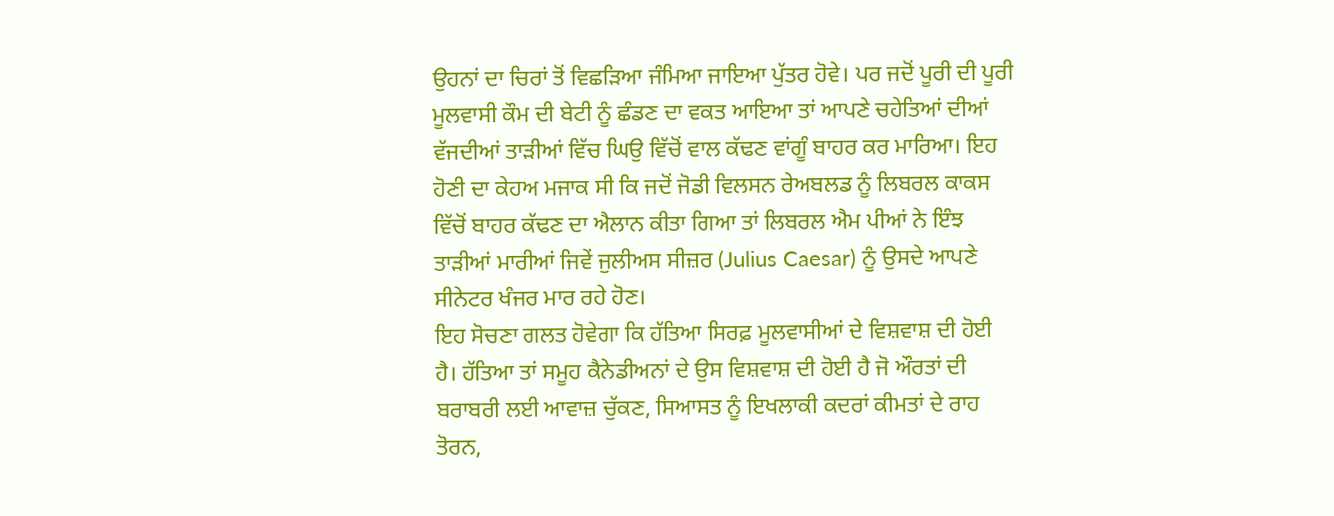ਉਹਨਾਂ ਦਾ ਚਿਰਾਂ ਤੋਂ ਵਿਛੜਿਆ ਜੰਮਿਆ ਜਾਇਆ ਪੁੱਤਰ ਹੋਵੇ। ਪਰ ਜਦੋਂ ਪੂਰੀ ਦੀ ਪੂਰੀ ਮੂਲਵਾਸੀ ਕੌਮ ਦੀ ਬੇਟੀ ਨੂੰ ਛੰਡਣ ਦਾ ਵਕਤ ਆਇਆ ਤਾਂ ਆਪਣੇ ਚਹੇਤਿਆਂ ਦੀਆਂ ਵੱਜਦੀਆਂ ਤਾੜੀਆਂ ਵਿੱਚ ਘਿਉ ਵਿੱਚੋਂ ਵਾਲ ਕੱਢਣ ਵਾਂਗੂੰ ਬਾਹਰ ਕਰ ਮਾਰਿਆ। ਇਹ ਹੋਣੀ ਦਾ ਕੇਹਅ ਮਜਾਕ ਸੀ ਕਿ ਜਦੋਂ ਜੋਡੀ ਵਿਲਸਨ ਰੇਅਬਲਡ ਨੂੰ ਲਿਬਰਲ ਕਾਕਸ ਵਿੱਚੋਂ ਬਾਹਰ ਕੱਢਣ ਦਾ ਐਲਾਨ ਕੀਤਾ ਗਿਆ ਤਾਂ ਲਿਬਰਲ ਐਮ ਪੀਆਂ ਨੇ ਇੰਝ ਤਾੜੀਆਂ ਮਾਰੀਆਂ ਜਿਵੇਂ ਜੁਲੀਅਸ ਸੀਜ਼ਰ (Julius Caesar) ਨੂੰ ਉਸਦੇ ਆਪਣੇ ਸੀਨੇਟਰ ਖੰਜਰ ਮਾਰ ਰਹੇ ਹੋਣ।
ਇਹ ਸੋਚਣਾ ਗਲਤ ਹੋਵੇਗਾ ਕਿ ਹੱਤਿਆ ਸਿਰਫ਼ ਮੂਲਵਾਸੀਆਂ ਦੇ ਵਿਸ਼ਵਾਸ਼ ਦੀ ਹੋਈ ਹੈ। ਹੱਤਿਆ ਤਾਂ ਸਮੂਹ ਕੈਨੇਡੀਅਨਾਂ ਦੇ ਉਸ ਵਿਸ਼ਵਾਸ਼ ਦੀ ਹੋਈ ਹੈ ਜੋ ਔਰਤਾਂ ਦੀ ਬਰਾਬਰੀ ਲਈ ਆਵਾਜ਼ ਚੁੱਕਣ, ਸਿਆਸਤ ਨੂੰ ਇਖਲਾਕੀ ਕਦਰਾਂ ਕੀਮਤਾਂ ਦੇ ਰਾਹ ਤੋਰਨ,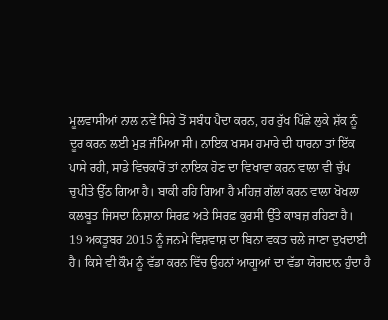ਮੂਲਵਾਸੀਆਂ ਨਾਲ ਨਵੇਂ ਸਿਰੇ ਤੋਂ ਸਬੰਧ ਪੈਦਾ ਕਰਨ, ਹਰ ਰੁੱਖ ਪਿੱਛੇ ਲੁਕੇ ਸ਼ੱਕ ਨੂੰ ਦੂਰ ਕਰਨ ਲਈ ਮੁੜ ਜੰਮਿਆ ਸੀ। ਨਾਇਕ ਖਸਮ ਹਮਾਰੇ ਦੀ ਧਾਰਨਾ ਤਾਂ ਇੱਕ ਪਾਸੇ ਰਹੀ, ਸਾਡੇ ਵਿਚਕਾਰੋਂ ਤਾਂ ਨਾਇਕ ਹੋਣ ਦਾ ਵਿਖਾਵਾ ਕਰਨ ਵਾਲਾ ਵੀ ਚੁੱਪ ਚੁਪੀਤੇ ਉੱਠ ਗਿਆ ਹੈ। ਬਾਕੀ ਰਹਿ ਗਿਆ ਹੈ ਮਹਿਜ਼ ਗੱਲਾਂ ਕਰਨ ਵਾਲਾ ਖੋਖਲਾ ਕਲਬੂਤ ਜਿਸਦਾ ਨਿਸ਼ਾਨਾ ਸਿਰਫ਼ ਅਤੇ ਸਿਰਫ਼ ਕੁਰਸੀ ਉੱਤੇ ਕਾਬਜ਼ ਰਹਿਣਾ ਹੈ।
19 ਅਕਤੂਬਰ 2015 ਨੂੰ ਜਨਮੇ ਵਿਸ਼ਵਾਸ਼ ਦਾ ਬਿਨਾ ਵਕਤ ਚਲੇ ਜਾਣਾ ਦੁਖਦਾਈ ਹੈ। ਕਿਸੇ ਵੀ ਕੌਮ ਨੂੰ ਵੱਡਾ ਕਰਨ ਵਿੱਚ ਉਹਨਾਂ ਆਗੂਆਂ ਦਾ ਵੱਡਾ ਯੋਗਦਾਨ ਹੁੰਦਾ ਹੈ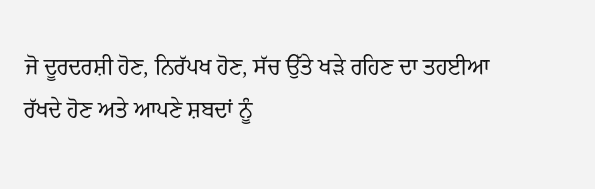ਜੋ ਦੂਰਦਰਸ਼ੀ ਹੋਣ, ਨਿਰੱਪਖ ਹੋਣ, ਸੱਚ ਉੱਤੇ ਖੜੇ ਰਹਿਣ ਦਾ ਤਹਈਆ ਰੱਖਦੇ ਹੋਣ ਅਤੇ ਆਪਣੇ ਸ਼ਬਦਾਂ ਨੂੰ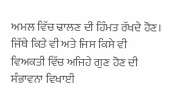ਅਮਲ ਵਿੱਚ ਢਾਲਣ ਦੀ ਹਿੰਮਤ ਰੱਖਦੇ ਹੋਣ। ਜਿੱਥੇ ਕਿਤੇ ਵੀ ਅਤੇ ਜਿਸ ਕਿਸੇ ਵੀ ਵਿਅਕਤੀ ਵਿੱਚ ਅਜਿਹੇ ਗੁਣ ਹੋਣ ਦੀ ਸੰਭਾਵਨਾ ਵਿਖਾਈ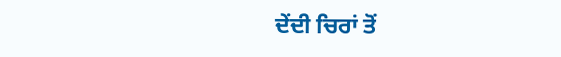ਦੇਂਦੀ ਚਿਰਾਂ ਤੋਂ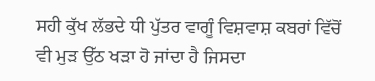ਸਹੀ ਕੁੱਖ ਲੱਭਦੇ ਧੀ ਪੁੱਤਰ ਵਾਗੂੰ ਵਿਸ਼ਵਾਸ਼ ਕਬਰਾਂ ਵਿੱਚੋਂ ਵੀ ਮੁੜ ਉੱਠ ਖੜਾ ਹੋ ਜਾਂਦਾ ਹੈ ਜਿਸਦਾ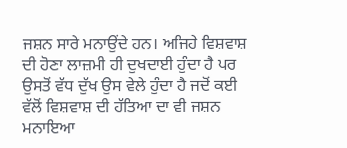ਜਸ਼ਨ ਸਾਰੇ ਮਨਾਉਂਦੇ ਹਨ। ਅਜਿਹੇ ਵਿਸ਼ਵਾਸ਼ ਦੀ ਹੋਣਾ ਲਾਜ਼ਮੀ ਹੀ ਦੁਖਦਾਈ ਹੁੰਦਾ ਹੈ ਪਰ ਉਸਤੋਂ ਵੱਧ ਦੁੱਖ ਉਸ ਵੇਲੇ ਹੁੰਦਾ ਹੈ ਜਦੋਂ ਕਈ ਵੱਲੋਂ ਵਿਸ਼ਵਾਸ਼ ਦੀ ਹੱਤਿਆ ਦਾ ਵੀ ਜਸ਼ਨ ਮਨਾਇਆ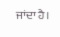ਜਾਂਦਾ ਹੈ।